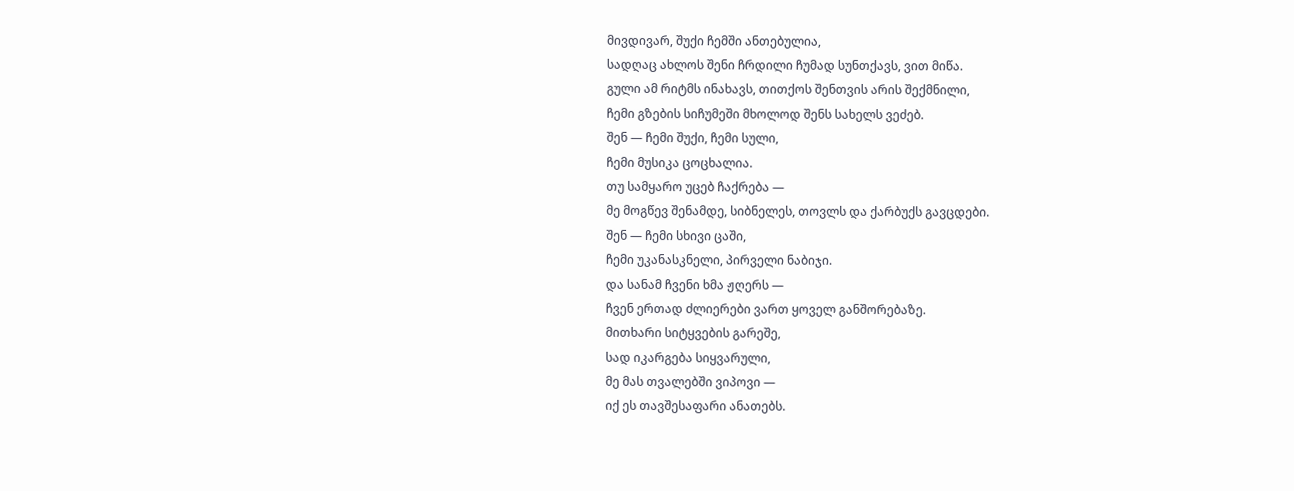მივდივარ, შუქი ჩემში ანთებულია,
სადღაც ახლოს შენი ჩრდილი ჩუმად სუნთქავს, ვით მიწა.
გული ამ რიტმს ინახავს, თითქოს შენთვის არის შექმნილი,
ჩემი გზების სიჩუმეში მხოლოდ შენს სახელს ვეძებ.
შენ — ჩემი შუქი, ჩემი სული,
ჩემი მუსიკა ცოცხალია.
თუ სამყარო უცებ ჩაქრება —
მე მოგწევ შენამდე, სიბნელეს, თოვლს და ქარბუქს გავცდები.
შენ — ჩემი სხივი ცაში,
ჩემი უკანასკნელი, პირველი ნაბიჯი.
და სანამ ჩვენი ხმა ჟღერს —
ჩვენ ერთად ძლიერები ვართ ყოველ განშორებაზე.
მითხარი სიტყვების გარეშე,
სად იკარგება სიყვარული,
მე მას თვალებში ვიპოვი —
იქ ეს თავშესაფარი ანათებს.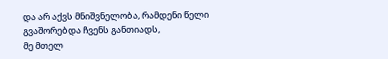და არ აქვს მნიშვნელობა, რამდენი წელი
გვაშორებდა ჩვენს განთიადს,
მე მთელ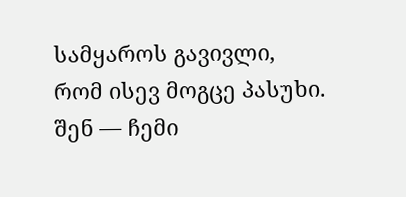სამყაროს გავივლი,
რომ ისევ მოგცე პასუხი.
შენ — ჩემი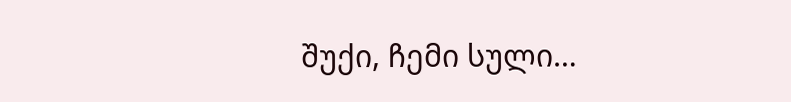შუქი, ჩემი სული…